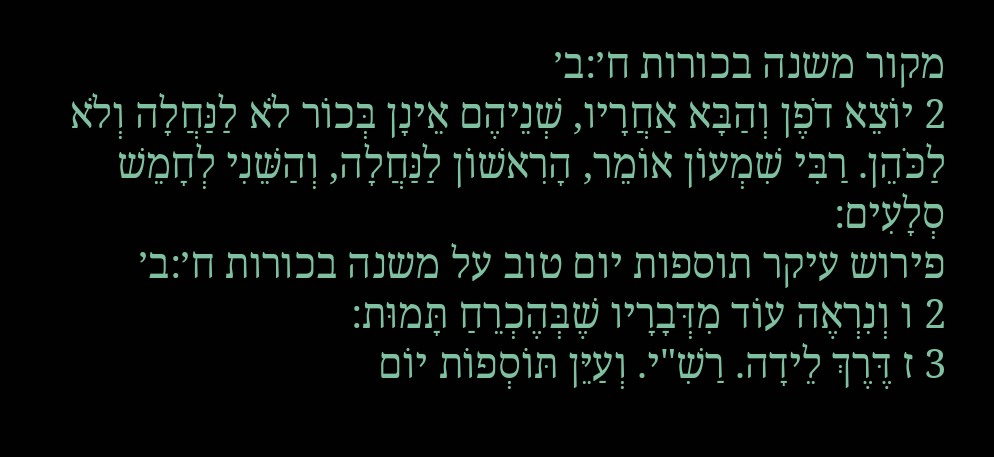מקור משנה בכורות ח׳:ב׳
2 יוֹצֵא דֹפֶן וְהַבָּא אַחֲרָיו, שְׁנֵיהֶם אֵינָן בְּכוֹר לֹא לַנַּחֲלָה וְלֹא לַכֹּהֵן. רַבִּי שִׁמְעוֹן אוֹמֵר, הָרִאשׁוֹן לַנַּחֲלָה, וְהַשֵּׁנִי לְחָמֵשׁ סְלָעִים:
פירוש עיקר תוספות יום טוב על משנה בכורות ח׳:ב׳
2 ו וְנִרְאֶה עוֹד מִדְּבָרָיו שֶׁבְּהֶכְרֵחַ תָּמוּת:
3 ז דֶּרֶךְ לֵידָה. רַשִׁ"י. וְעַיֵּן תּוֹסְפוֹת יוֹם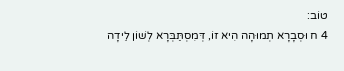טוֹב:
4 ח וּסְבָרָא תְמוּהָה הִיא זוֹ, דְּמִסְתַּבְּרָא לְשׁוֹן לֵידָה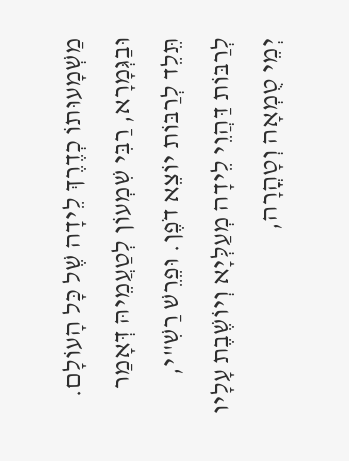מַשְׁמָעוּתוֹ כְדֶרֶךְ לֵידָה שֶׁל כָּל הָעוֹלָם. וּבַגְּמָרָא, רַבִּי שִׁמְעוֹן לְטַעֲמֵיהּ דְּאָמַר תֵּלֵד לְרַבּוֹת יוֹצֵא דֹפֶן. וּפֵרֵשׁ רַשִׁ"י, לְרַבּוֹת דַּהֲוֵי לֵידָה מְעַלְּיָא וְיוֹשֶׁבֶת עָלָיו יְמֵי טֻמְאָה וְטָהֳרָה,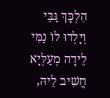הִלְכָּךְ גַּבֵּי וְיָלְדוּ לוֹ נַמִּי לֵידָה מְעַלְּיָא חֲשִׁיב לֵיהּ,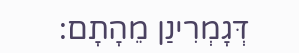דְּגָמְרִינַן מֵהָתָם: